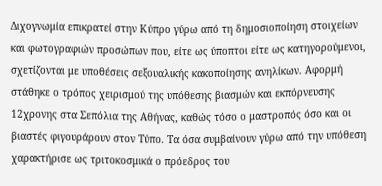Διχογνωμία επικρατεί στην Κύπρο γύρω από τη δημοσιοποίηση στοιχείων και φωτογραφιών προσώπων που, είτε ως ύποπτοι είτε ως κατηγορούμενοι, σχετίζονται με υποθέσεις σεξουαλικής κακοποίησης ανηλίκων. Αφορμή στάθηκε ο τρόπος χειρισμού της υπόθεσης βιασμών και εκπόρνευσης 12χρονης στα Σεπόλια της Αθήνας, καθώς τόσο ο μαστροπός όσο και οι βιαστές φιγουράρουν στον Τύπο. Τα όσα συμβαίνουν γύρω από την υπόθεση χαρακτήρισε ως τριτοκοσμικά ο πρόεδρος του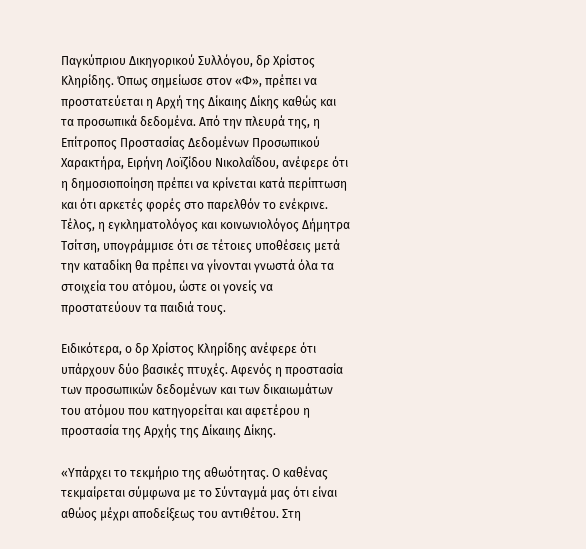Παγκύπριου Δικηγορικού Συλλόγου, δρ Χρίστος Κληρίδης. Όπως σημείωσε στον «Φ», πρέπει να προστατεύεται η Αρχή της Δίκαιης Δίκης καθώς και τα προσωπικά δεδομένα. Από την πλευρά της, η Επίτροπος Προστασίας Δεδομένων Προσωπικού Χαρακτήρα, Ειρήνη Λοïζίδου Νικολαΐδου, ανέφερε ότι η δημοσιοποίηση πρέπει να κρίνεται κατά περίπτωση και ότι αρκετές φορές στο παρελθόν το ενέκρινε. Τέλος, η εγκληματολόγος και κοινωνιολόγος Δήμητρα Τσίτση, υπογράμμισε ότι σε τέτοιες υποθέσεις μετά την καταδίκη θα πρέπει να γίνονται γνωστά όλα τα στοιχεία του ατόμου, ώστε οι γονείς να προστατεύουν τα παιδιά τους.

Ειδικότερα, ο δρ Χρίστος Κληρίδης ανέφερε ότι υπάρχουν δύο βασικές πτυχές. Αφενός η προστασία των προσωπικών δεδομένων και των δικαιωμάτων του ατόμου που κατηγορείται και αφετέρου η προστασία της Αρχής της Δίκαιης Δίκης.

«Υπάρχει το τεκμήριο της αθωότητας. Ο καθένας τεκμαίρεται σύμφωνα με το Σύνταγμά μας ότι είναι αθώος μέχρι αποδείξεως του αντιθέτου. Στη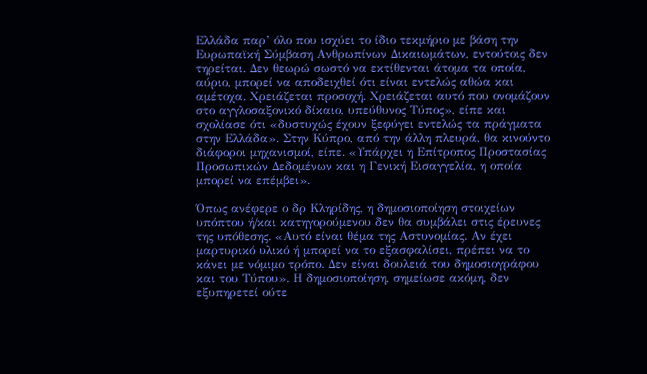Ελλάδα παρ’ όλο που ισχύει το ίδιο τεκμήριο με βάση την Ευρωπαϊκή Σύμβαση Ανθρωπίνων Δικαιωμάτων, εντούτοις δεν τηρείται. Δεν θεωρώ σωστό να εκτίθενται άτομα τα οποία, αύριο, μπορεί να αποδειχθεί ότι είναι εντελώς αθώα και αμέτοχα. Χρειάζεται προσοχή. Χρειάζεται αυτό που ονομάζουν στο αγγλοσαξονικό δίκαιο, υπεύθυνος Τύπος», είπε και σχολίασε ότι «δυστυχώς έχουν ξεφύγει εντελώς τα πράγματα στην Ελλάδα». Στην Κύπρο, από την άλλη πλευρά, θα κινούντο διάφοροι μηχανισμοί, είπε. «Υπάρχει η Επίτροπος Προστασίας Προσωπικών Δεδομένων και η Γενική Εισαγγελία, η οποία μπορεί να επέμβει».

Όπως ανέφερε ο δρ Κληρίδης, η δημοσιοποίηση στοιχείων υπόπτου ή/και κατηγορούμενου δεν θα συμβάλει στις έρευνες της υπόθεσης. «Αυτό είναι θέμα της Αστυνομίας. Αν έχει μαρτυρικό υλικό ή μπορεί να το εξασφαλίσει, πρέπει να το κάνει με νόμιμο τρόπο. Δεν είναι δουλειά του δημοσιογράφου και του Τύπου». Η δημοσιοποίηση, σημείωσε ακόμη, δεν εξυπηρετεί ούτε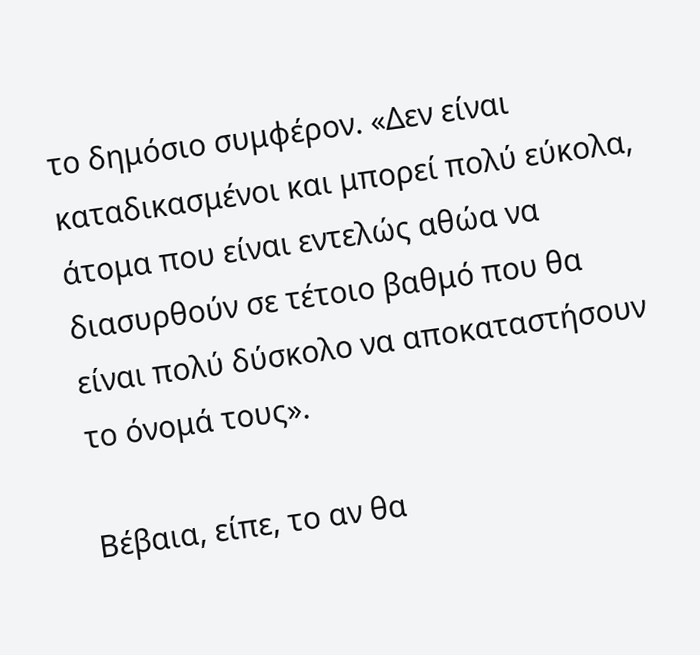το δημόσιο συμφέρον. «Δεν είναι καταδικασμένοι και μπορεί πολύ εύκολα, άτομα που είναι εντελώς αθώα να διασυρθούν σε τέτοιο βαθμό που θα είναι πολύ δύσκολο να αποκαταστήσουν το όνομά τους».

Βέβαια, είπε, το αν θα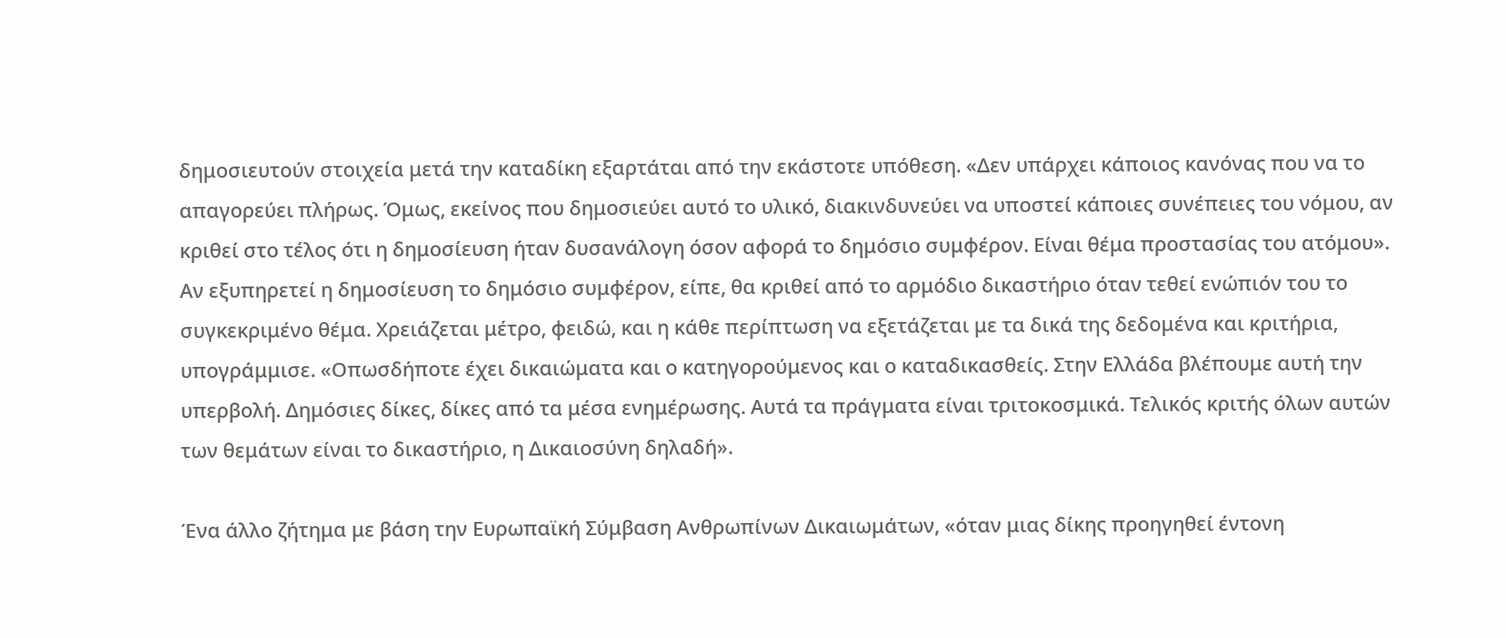δημοσιευτούν στοιχεία μετά την καταδίκη εξαρτάται από την εκάστοτε υπόθεση. «Δεν υπάρχει κάποιος κανόνας που να το απαγορεύει πλήρως. Όμως, εκείνος που δημοσιεύει αυτό το υλικό, διακινδυνεύει να υποστεί κάποιες συνέπειες του νόμου, αν κριθεί στο τέλος ότι η δημοσίευση ήταν δυσανάλογη όσον αφορά το δημόσιο συμφέρον. Είναι θέμα προστασίας του ατόμου». Αν εξυπηρετεί η δημοσίευση το δημόσιο συμφέρον, είπε, θα κριθεί από το αρμόδιο δικαστήριο όταν τεθεί ενώπιόν του το συγκεκριμένο θέμα. Χρειάζεται μέτρο, φειδώ, και η κάθε περίπτωση να εξετάζεται με τα δικά της δεδομένα και κριτήρια, υπογράμμισε. «Οπωσδήποτε έχει δικαιώματα και ο κατηγορούμενος και ο καταδικασθείς. Στην Ελλάδα βλέπουμε αυτή την υπερβολή. Δημόσιες δίκες, δίκες από τα μέσα ενημέρωσης. Αυτά τα πράγματα είναι τριτοκοσμικά. Τελικός κριτής όλων αυτών των θεμάτων είναι το δικαστήριο, η Δικαιοσύνη δηλαδή».

Ένα άλλο ζήτημα με βάση την Ευρωπαϊκή Σύμβαση Ανθρωπίνων Δικαιωμάτων, «όταν μιας δίκης προηγηθεί έντονη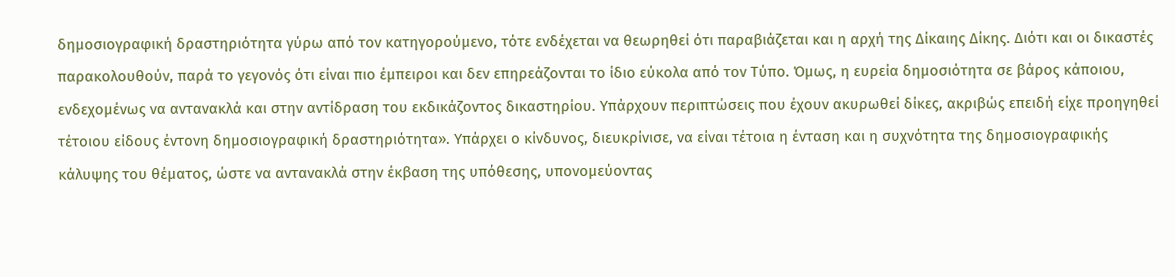δημοσιογραφική δραστηριότητα γύρω από τον κατηγορούμενο, τότε ενδέχεται να θεωρηθεί ότι παραβιάζεται και η αρχή της Δίκαιης Δίκης. Διότι και οι δικαστές παρακολουθούν, παρά το γεγονός ότι είναι πιο έμπειροι και δεν επηρεάζονται το ίδιο εύκολα από τον Τύπο. Όμως, η ευρεία δημοσιότητα σε βάρος κάποιου, ενδεχομένως να αντανακλά και στην αντίδραση του εκδικάζοντος δικαστηρίου. Υπάρχουν περιπτώσεις που έχουν ακυρωθεί δίκες, ακριβώς επειδή είχε προηγηθεί τέτοιου είδους έντονη δημοσιογραφική δραστηριότητα». Υπάρχει ο κίνδυνος, διευκρίνισε, να είναι τέτοια η ένταση και η συχνότητα της δημοσιογραφικής κάλυψης του θέματος, ώστε να αντανακλά στην έκβαση της υπόθεσης, υπονομεύοντας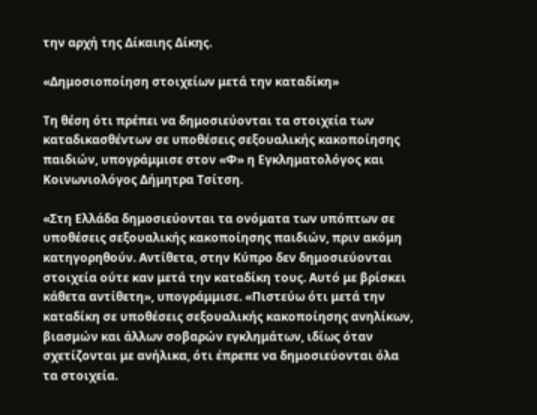την αρχή της Δίκαιης Δίκης.

«Δημοσιοποίηση στοιχείων μετά την καταδίκη»

Τη θέση ότι πρέπει να δημοσιεύονται τα στοιχεία των καταδικασθέντων σε υποθέσεις σεξουαλικής κακοποίησης παιδιών, υπογράμμισε στον «Φ» η Εγκληματολόγος και Κοινωνιολόγος Δήμητρα Τσίτση.

«Στη Ελλάδα δημοσιεύονται τα ονόματα των υπόπτων σε υποθέσεις σεξουαλικής κακοποίησης παιδιών, πριν ακόμη κατηγορηθούν. Αντίθετα, στην Κύπρο δεν δημοσιεύονται στοιχεία ούτε καν μετά την καταδίκη τους. Αυτό με βρίσκει κάθετα αντίθετη», υπογράμμισε. «Πιστεύω ότι μετά την καταδίκη σε υποθέσεις σεξουαλικής κακοποίησης ανηλίκων, βιασμών και άλλων σοβαρών εγκλημάτων, ιδίως όταν σχετίζονται με ανήλικα, ότι έπρεπε να δημοσιεύονται όλα τα στοιχεία.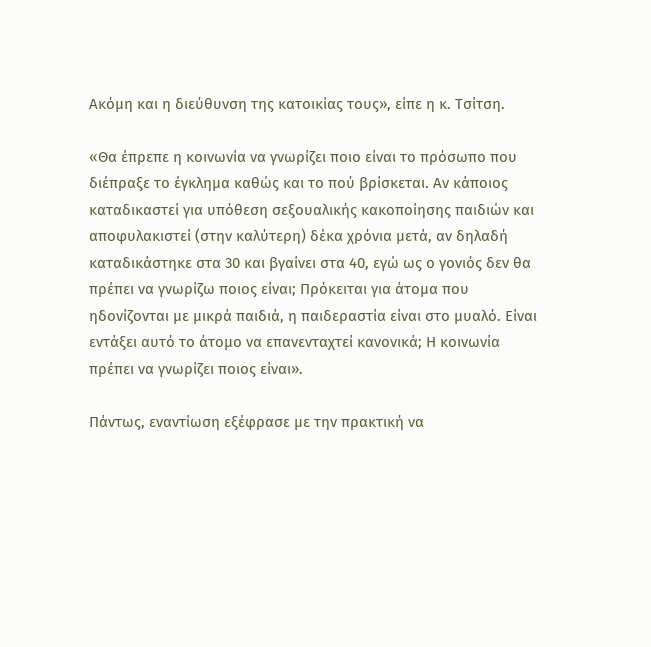Ακόμη και η διεύθυνση της κατοικίας τους», είπε η κ. Τσίτση.

«Θα έπρεπε η κοινωνία να γνωρίζει ποιο είναι το πρόσωπο που διέπραξε το έγκλημα καθώς και το πού βρίσκεται. Αν κάποιος καταδικαστεί για υπόθεση σεξουαλικής κακοποίησης παιδιών και αποφυλακιστεί (στην καλύτερη) δέκα χρόνια μετά, αν δηλαδή καταδικάστηκε στα 30 και βγαίνει στα 40, εγώ ως ο γονιός δεν θα πρέπει να γνωρίζω ποιος είναι; Πρόκειται για άτομα που ηδονίζονται με μικρά παιδιά, η παιδεραστία είναι στο μυαλό. Είναι εντάξει αυτό το άτομο να επανενταχτεί κανονικά; Η κοινωνία πρέπει να γνωρίζει ποιος είναι».

Πάντως, εναντίωση εξέφρασε με την πρακτική να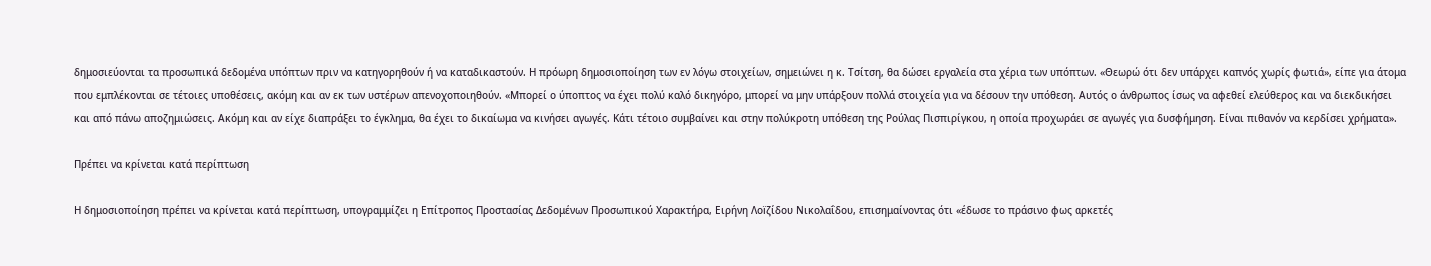δημοσιεύονται τα προσωπικά δεδομένα υπόπτων πριν να κατηγορηθούν ή να καταδικαστούν. Η πρόωρη δημοσιοποίηση των εν λόγω στοιχείων, σημειώνει η κ. Τσίτση, θα δώσει εργαλεία στα χέρια των υπόπτων. «Θεωρώ ότι δεν υπάρχει καπνός χωρίς φωτιά», είπε για άτομα που εμπλέκονται σε τέτοιες υποθέσεις, ακόμη και αν εκ των υστέρων απενοχοποιηθούν. «Μπορεί ο ύποπτος να έχει πολύ καλό δικηγόρο, μπορεί να μην υπάρξουν πολλά στοιχεία για να δέσουν την υπόθεση. Αυτός ο άνθρωπος ίσως να αφεθεί ελεύθερος και να διεκδικήσει και από πάνω αποζημιώσεις. Ακόμη και αν είχε διαπράξει το έγκλημα, θα έχει το δικαίωμα να κινήσει αγωγές. Κάτι τέτοιο συμβαίνει και στην πολύκροτη υπόθεση της Ρούλας Πισπιρίγκου, η οποία προχωράει σε αγωγές για δυσφήμηση. Είναι πιθανόν να κερδίσει χρήματα».

Πρέπει να κρίνεται κατά περίπτωση

Η δημοσιοποίηση πρέπει να κρίνεται κατά περίπτωση, υπογραμμίζει η Επίτροπος Προστασίας Δεδομένων Προσωπικού Χαρακτήρα, Ειρήνη Λοïζίδου Νικολαΐδου, επισημαίνοντας ότι «έδωσε το πράσινο φως αρκετές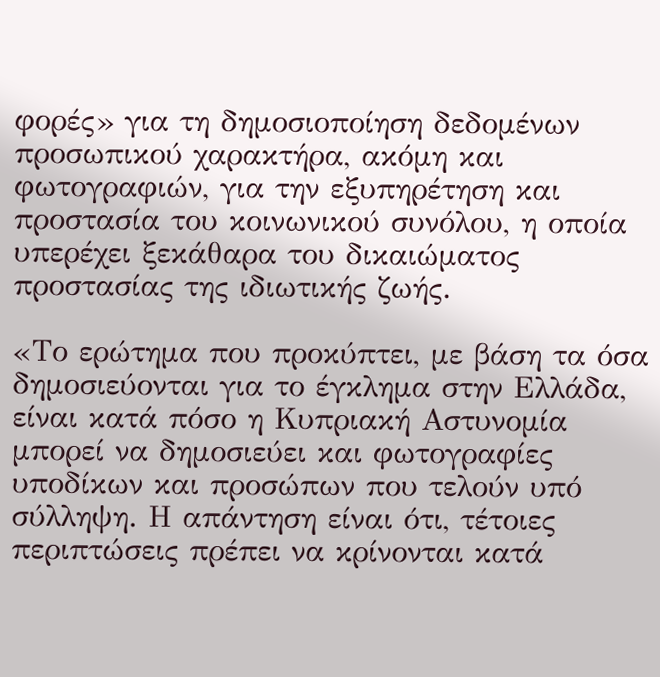φορές» για τη δημοσιοποίηση δεδομένων προσωπικού χαρακτήρα, ακόμη και φωτογραφιών, για την εξυπηρέτηση και προστασία του κοινωνικού συνόλου, η οποία υπερέχει ξεκάθαρα του δικαιώματος προστασίας της ιδιωτικής ζωής.

«Το ερώτημα που προκύπτει, με βάση τα όσα δημοσιεύονται για το έγκλημα στην Ελλάδα, είναι κατά πόσο η Κυπριακή Αστυνομία μπορεί να δημοσιεύει και φωτογραφίες υποδίκων και προσώπων που τελούν υπό σύλληψη. Η απάντηση είναι ότι, τέτοιες περιπτώσεις πρέπει να κρίνονται κατά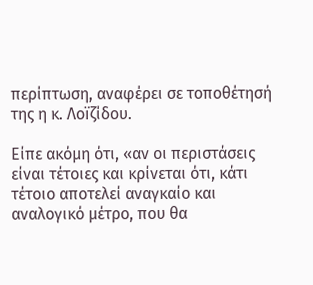περίπτωση, αναφέρει σε τοποθέτησή της η κ. Λοïζίδου.

Είπε ακόμη ότι, «αν οι περιστάσεις είναι τέτοιες και κρίνεται ότι, κάτι τέτοιο αποτελεί αναγκαίο και αναλογικό μέτρο, που θα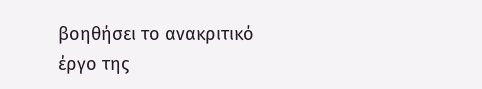βοηθήσει το ανακριτικό έργο της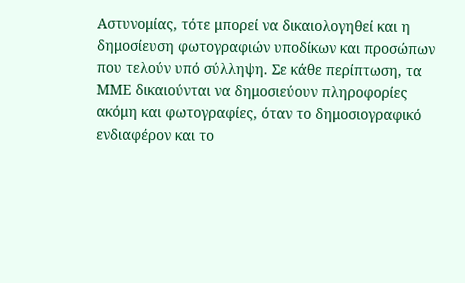Αστυνομίας, τότε μπορεί να δικαιολογηθεί και η δημοσίευση φωτογραφιών υποδίκων και προσώπων που τελούν υπό σύλληψη. Σε κάθε περίπτωση, τα ΜΜΕ δικαιούνται να δημοσιεύουν πληροφορίες ακόμη και φωτογραφίες, όταν το δημοσιογραφικό ενδιαφέρον και το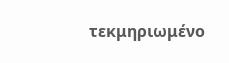τεκμηριωμένο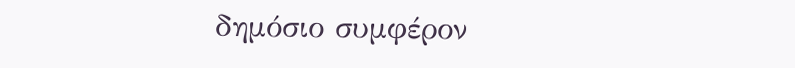δημόσιο συμφέρον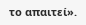το απαιτεί».